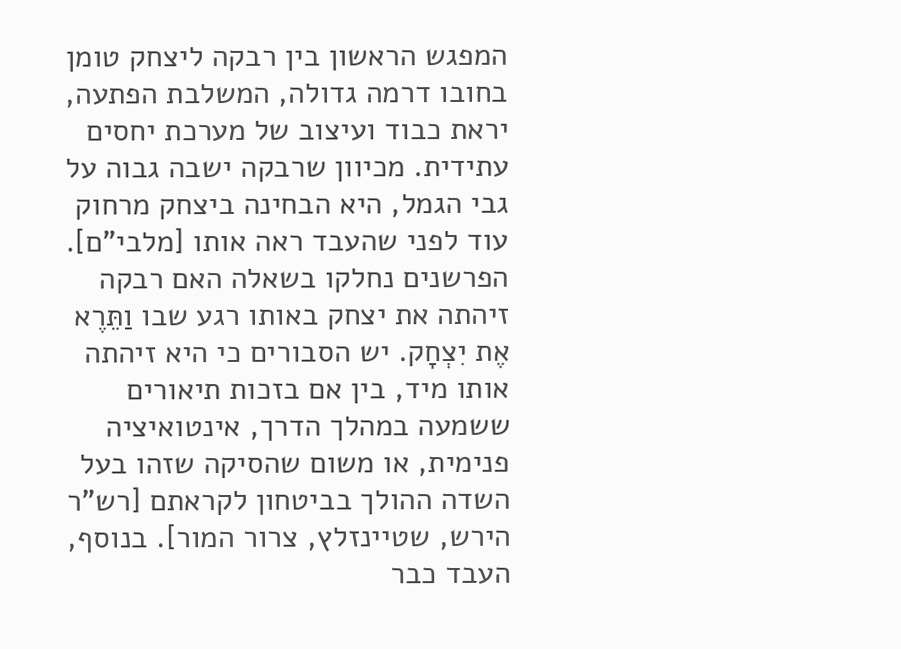המפגש הראשון בין רבקה ליצחק טומן בחובו דרמה גדולה, המשלבת הפתעה, יראת כבוד ועיצוב של מערכת יחסים עתידית. מכיוון שרבקה ישבה גבוה על גבי הגמל, היא הבחינה ביצחק מרחוק עוד לפני שהעבד ראה אותו [מלבי"ם].
הפרשנים נחלקו בשאלה האם רבקה זיהתה את יצחק באותו רגע שבו וַתֵּרֶא אֶת יִצְחָק. יש הסבורים כי היא זיהתה אותו מיד, בין אם בזכות תיאורים ששמעה במהלך הדרך, אינטואיציה פנימית, או משום שהסיקה שזהו בעל השדה ההולך בביטחון לקראתם [רש"ר הירש, שטיינזלץ, צרור המור]. בנוסף, העבד כבר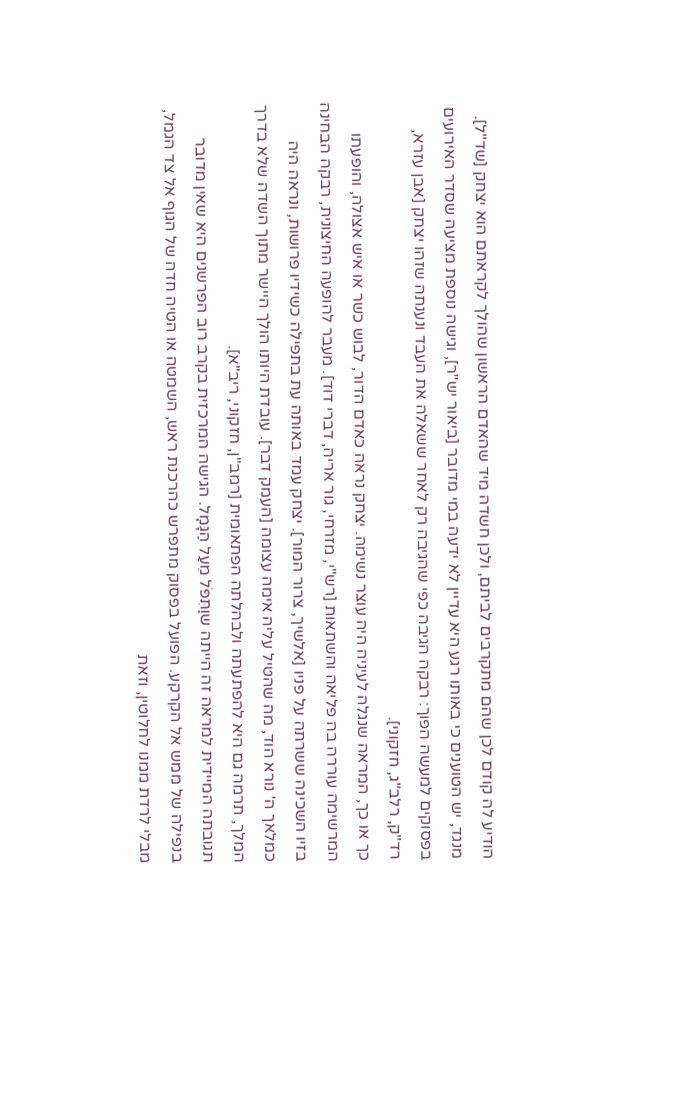הודיע לה קודם לכן שהם מתקרבים לביתם, ולכן חשדה מיד שהאדם הראשון שהולך לקראתם הוא יצחק [שד"ל]. מנגד, יש הטוענים כי באותו רגע היא עדיין לא ידעה במי מדובר [ביאור יש"ר], וגישה נוספת מציעה שסדר האירועים בפסוקים למעשה הפוך: רבקה הגיבה כפי שהגיבה רק לאחר ששאלה את העבד ונענתה שזהו יצחק [אבן עזרא, רד"ק, רלב"ג, חזקוני].
כך או כך, המראה שנגלה לעיניה היה עוצר נשימה. יצחק נראה כאדם הדור, לבוש כשר או איש אצולה, והופעתו המרשימה עוררה בה פליאה והשתאות [רש"י, מזרחי, גור אריה, דברי דוד]. מעבר להופעה החיצונית, רבקה הבחינה בזיו השכינה ששרתה על פניו [אלשיך, צרור המור]. יצחק עמד באותה עת בתפילה כשידיו פרושות, ונראה היה כמלאך ה' נורא הוד, מה שהטיל עליה אימה עצומה [העמק דבר]. עובדת היותו הולך היישר מתוך השדה שלא בדרך המלך, תרמה גם היא להפתעתה ולבהלתה הפתאומית [רמב"ן, חזקוני, ריב"א].
תגובתה המיידית למראה זה הייתה שוַתִּפֹּל מֵעַל הַגָּמָל. הגישה המרכזית בקרב רוב הפרשנים היא שאין מדובר בנפילה של ממש אל הקרקע. הפועל בפסוק מתפרש כהרכנת ראש, השמטה או הטיה חדה של הגוף אל צד הגמל, מבלי לרדת ממנו לחלוטין, וזאת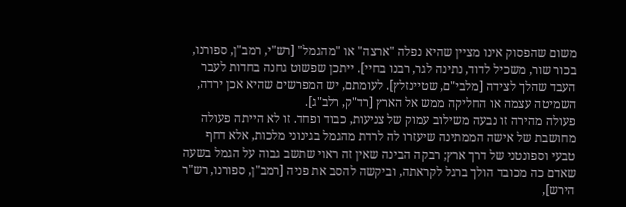משום שהפסוק אינו מציין שהיא נפלה "ארצה" או "מהגמל" [רש"י, רמב"ן, ספורנו, בכור שור, משכיל לדוד, נתינה לגר, רבנו בחיי]. ייתכן שפשוט גחנה בחדות לעבר העבד שהלך לצידה [מלבי"ם, שטיינזלץ]. לעומתם, יש המפרשים שהיא אכן ירדה, השמיטה עצמה או החליקה ממש אל הארץ [רד"ק, רלב"ג].
פעולה מהירה זו נבעה משילוב עמוק של צניעות, כבוד ופחד. זו לא הייתה פעולה מחושבת של אישה הממתינה שיעזרו לה לרדת מהגמל בגינוני מלכות, אלא דחף טבעי וספונטני של דרך ארץ; רבקה הבינה שאין זה ראוי שתשב גבוה על הגמל בשעה שאדם כה מכובד הולך ברגל לקראתה, וביקשה להסב את פניה [רמב"ן, ספורנו, רש"ר הירש],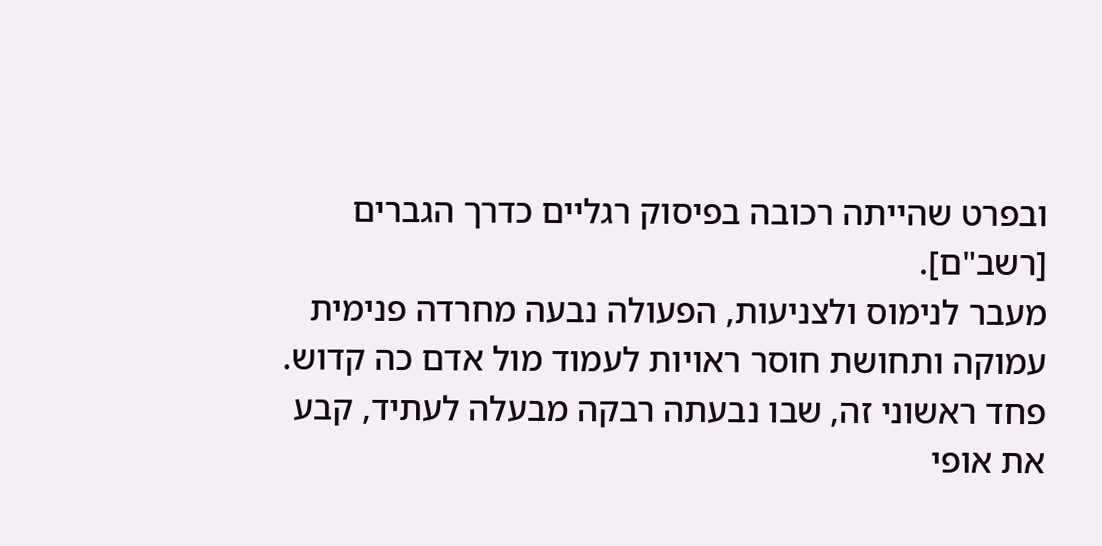ובפרט שהייתה רכובה בפיסוק רגליים כדרך הגברים [רשב"ם].
מעבר לנימוס ולצניעות, הפעולה נבעה מחרדה פנימית עמוקה ותחושת חוסר ראויות לעמוד מול אדם כה קדוש. פחד ראשוני זה, שבו נבעתה רבקה מבעלה לעתיד, קבע את אופי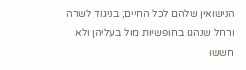הנישואין שלהם לכל החיים; בניגוד לשרה ורחל שנהגו בחופשיות מול בעליהן ולא חששו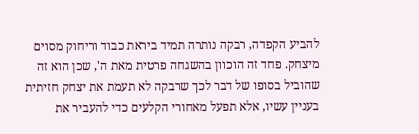להביע הקפדה, רבקה נותרה תמיד ביראת כבוד וריחוק מסוים מיצחק. פחד זה הוכוון בהשגחה פרטית מאת ה', שכן הוא זה שהוביל בסופו של דבר לכך שרבקה לא תעמת את יצחק חזיתית בעניין עשיו, אלא תפעל מאחורי הקלעים כדי להעביר את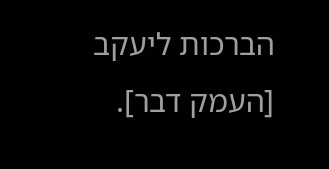הברכות ליעקב [העמק דבר].